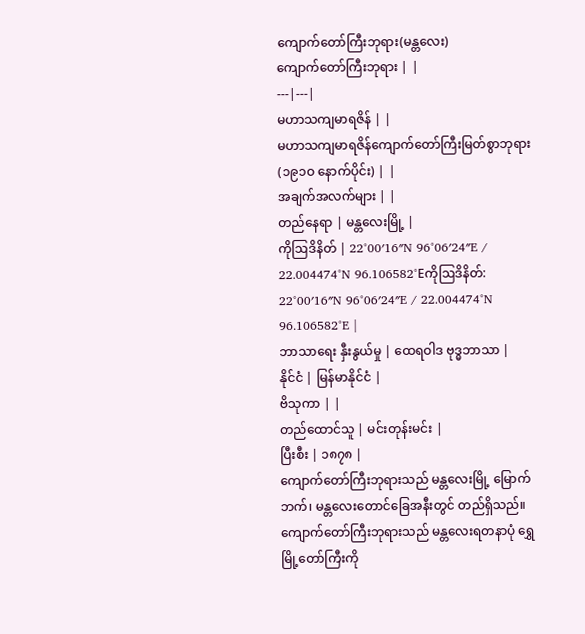ကျောက်တော်ကြီးဘုရား(မန္တလေး)
ကျောက်တော်ကြီးဘုရား | |
---|---|
မဟာသကျမာရဇိန် | |
မဟာသကျမာရဇိန်ကျောက်တော်ကြီးမြတ်စွာဘုရား(၁၉၁ဝ နောက်ပိုင်း) | |
အချက်အလက်များ | |
တည်နေရာ | မန္တလေးမြို့ |
ကိုဩဒိနိတ် | 22°00′16″N 96°06′24″E / 22.004474°N 96.106582°Eကိုဩဒိနိတ်: 22°00′16″N 96°06′24″E / 22.004474°N 96.106582°E |
ဘာသာရေး နှီးနွယ်မှု | ထေရဝါဒ ဗုဒ္ဓဘာသာ |
နိုင်ငံ | မြန်မာနိုင်ငံ |
ဗိသုကာ | |
တည်ထောင်သူ | မင်းတုန်းမင်း |
ပြီးစီး | ၁၈၇၈ |
ကျောက်တော်ကြီးဘုရားသည် မန္တလေးမြို့ မြောက်ဘက်၊ မန္တလေးတောင်ခြေအနီးတွင် တည်ရှိသည်။ ကျောက်တော်ကြီးဘုရားသည် မန္တလေးရတနာပုံ ရွှေမြို့တော်ကြီးကို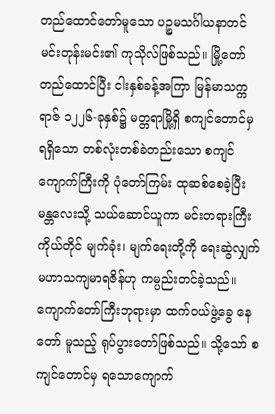တည်ထောင်တော်မူသော ပဉ္စမသင်္ဂါယနာတင် မင်းတုန်းမင်း၏ ကုသိုလ်ဖြစ်သည်။ မြို့တော်တည်ထောင်ပြီး ငါးနှစ်ခန့်အကြာ မြန်မာသက္ကရာဇ် ၁၂၂၆-ခုနှစ်၌ မတ္တရာမြို့ရှိ စကျင်တောင်မှ ရရှိသော တစ်လုံးတစ်ခဲတည်းသော စကျင်ကျောက်ကြီးကို ပုံတော်ကြမ်း ထုဆစ်စေခဲ့ပြီး မန္တလေးသို့ သယ်ဆောင်ယူကာ မင်းတရားကြီးကိုယ်တိုင် မျက်ခုံး၊ မျက်ရေးတို့ကို ရေးဆွဲလျှက် မဟာသကျမာရဇိန်ဟု ကမ္ပည်းတင်ခဲ့သည်။ ကျောက်တော်ကြီးဘုရားမှာ ထက်ဝယ်ဖွဲ့ခွေ နေတော် မူသည့် ရုပ်ပွားတော်ဖြစ်သည်။ သို့သော် စကျင်တောင်မှ ရသောကျောက်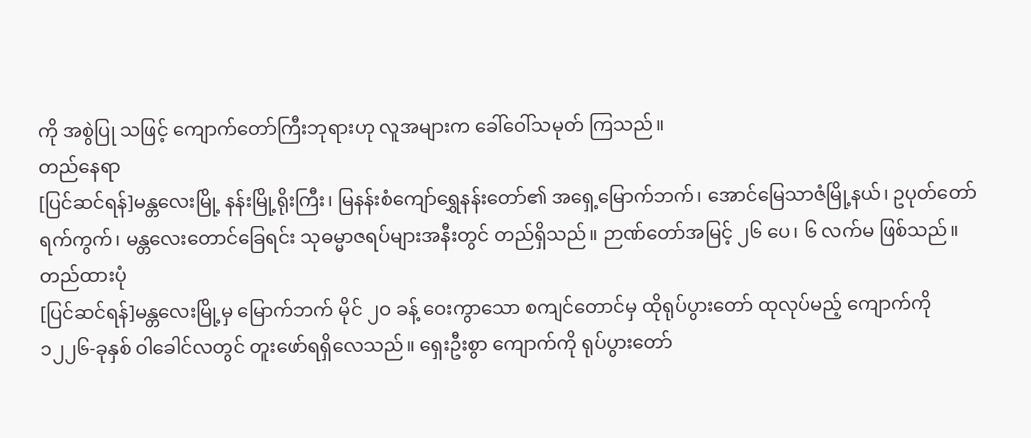ကို အစွဲပြု သဖြင့် ကျောက်တော်ကြီးဘုရားဟု လူအများက ခေါ်ဝေါ်သမုတ် ကြသည်။
တည်နေရာ
[ပြင်ဆင်ရန်]မန္တလေးမြို့ နန်းမြို့ရိုးကြီး၊ မြနန်းစံကျော်ရွှေနန်းတော်၏ အရှေ့မြောက်ဘက်၊ အောင်မြေသာဇံမြို့နယ်၊ ဥပုတ်တော်ရက်ကွက်၊ မန္တလေးတောင်ခြေရင်း သုဓမ္မာဇရပ်များအနီးတွင် တည်ရှိသည်။ ဉာဏ်တော်အမြင့် ၂၆ ပေ၊ ၆ လက်မ ဖြစ်သည်။
တည်ထားပုံ
[ပြင်ဆင်ရန်]မန္တလေးမြို့မှ မြောက်ဘက် မိုင် ၂ဝ ခန့် ဝေးကွာသော စကျင်တောင်မှ ထိုရုပ်ပွားတော် ထုလုပ်မည့် ကျောက်ကို ၁၂၂၆-ခုနှစ် ဝါခေါင်လတွင် တူးဖော်ရရှိလေသည်။ ရှေးဦးစွာ ကျောက်ကို ရုပ်ပွားတော်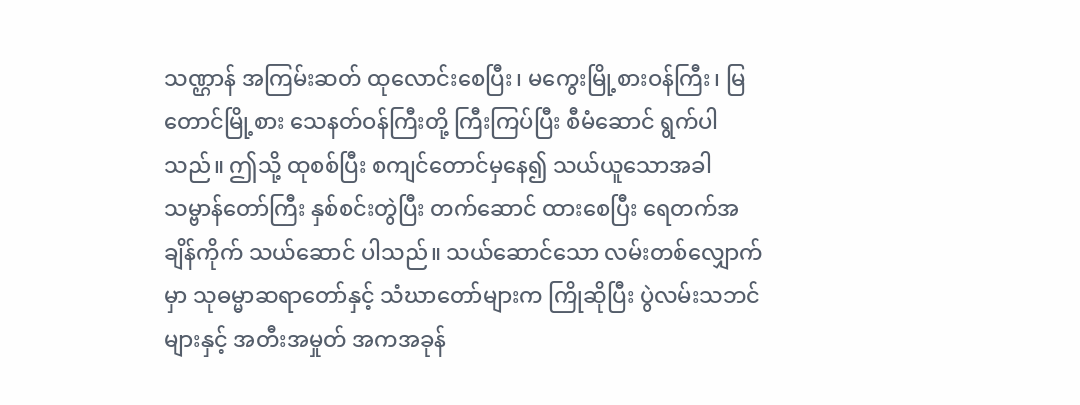သဏ္ဌာန် အကြမ်းဆတ် ထုလောင်းစေပြီး၊ မကွေးမြို့စားဝန်ကြီး၊ မြတောင်မြို့စား သေနတ်ဝန်ကြီးတို့ ကြီးကြပ်ပြီး စီမံဆောင် ရွက်ပါသည်။ ဤသို့ ထုစစ်ပြီး စကျင်တောင်မှနေ၍ သယ်ယူသောအခါ သမ္ဗာန်တော်ကြီး နှစ်စင်းတွဲပြီး တက်ဆောင် ထားစေပြီး ရေတက်အချိန်ကိုက် သယ်ဆောင် ပါသည်။ သယ်ဆောင်သော လမ်းတစ်လျှောက်မှာ သုဓမ္မာဆရာတော်နှင့် သံဃာတော်များက ကြိုဆိုပြီး ပွဲလမ်းသဘင်များနှင့် အတီးအမှုတ် အကအခုန်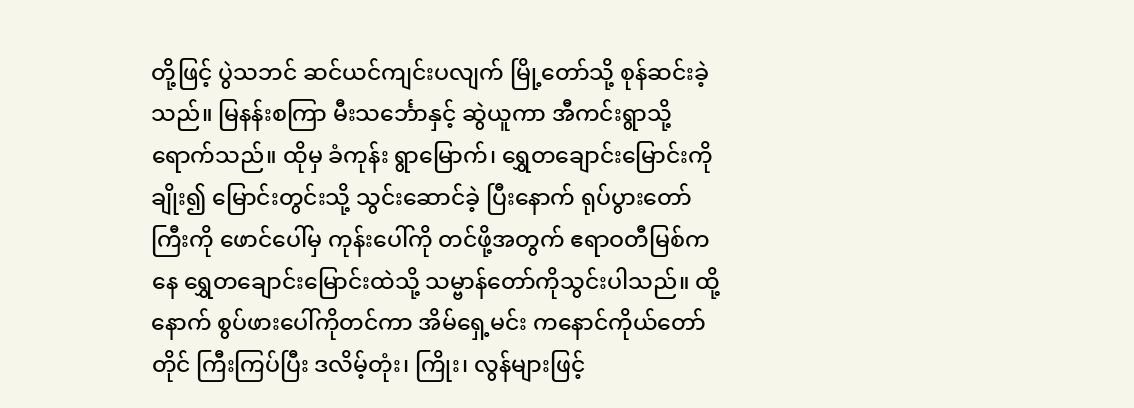တို့ဖြင့် ပွဲသဘင် ဆင်ယင်ကျင်းပလျက် မြို့တော်သို့ စုန်ဆင်းခဲ့သည်။ မြနန်းစကြာ မီးသင်္ဘောနှင့် ဆွဲယူကာ အီကင်းရွာသို့ ရောက်သည်။ ထိုမှ ခံကုန်း ရွာမြောက်၊ ရွှေတချောင်းမြောင်းကို ချိုး၍ မြောင်းတွင်းသို့ သွင်းဆောင်ခဲ့ ပြီးနောက် ရုပ်ပွားတော်ကြီးကို ဖောင်ပေါ်မှ ကုန်းပေါ်ကို တင်ဖို့အတွက် ဧရာဝတီမြစ်ကနေ ရွှေတချောင်းမြောင်းထဲသို့ သမ္ဗာန်တော်ကိုသွင်းပါသည်။ ထို့နောက် စွပ်ဖားပေါ်ကိုတင်ကာ အိမ်ရှေ့မင်း ကနောင်ကိုယ်တော်တိုင် ကြီးကြပ်ပြီး ဒလိမ့်တုံး၊ ကြိုး၊ လွန်များဖြင့်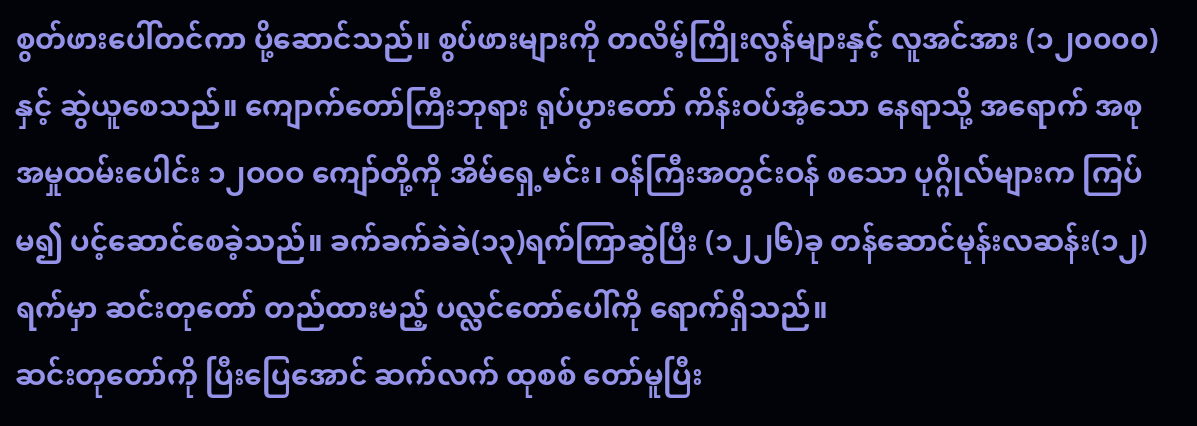စွတ်ဖားပေါ်တင်ကာ ပို့ဆောင်သည်။ စွပ်ဖားများကို တလိမ့်ကြိုးလွန်များနှင့် လူအင်အား (၁၂၀၀၀၀)နှင့် ဆွဲယူစေသည်။ ကျောက်တော်ကြီးဘုရား ရုပ်ပွားတော် ကိန်းဝပ်အံ့သော နေရာသို့ အရောက် အစု အမှုထမ်းပေါင်း ၁၂ဝဝဝ ကျော်တို့ကို အိမ်ရှေ့မင်း၊ ဝန်ကြီးအတွင်းဝန် စသော ပုဂ္ဂိုလ်များက ကြပ်မ၍ ပင့်ဆောင်စေခဲ့သည်။ ခက်ခက်ခဲခဲ(၁၃)ရက်ကြာဆွဲပြီး (၁၂၂၆)ခု တန်ဆောင်မုန်းလဆန်း(၁၂) ရက်မှာ ဆင်းတုတော် တည်ထားမည့် ပလ္လင်တော်ပေါ်ကို ရောက်ရှိသည်။
ဆင်းတုတော်ကို ပြီးပြေအောင် ဆက်လက် ထုစစ် တော်မူပြီး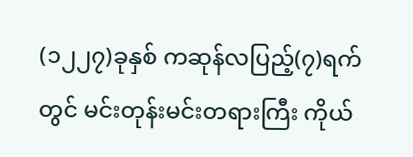(၁၂၂၇)ခုနှစ် ကဆုန်လပြည့်(၇)ရက်တွင် မင်းတုန်းမင်းတရားကြီး ကိုယ်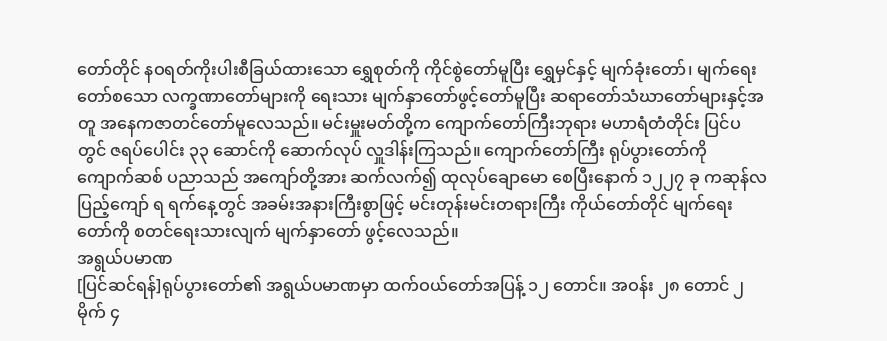တော်တိုင် နဝရတ်ကိုးပါးစီခြယ်ထားသော ရွှေစုတ်ကို ကိုင်စွဲတော်မူပြီး ရွှေမှင်နှင့် မျက်ခုံးတော်၊ မျက်ရေးတော်စသော လက္ခဏာတော်များကို ရေးသား မျက်နှာတော်ဖွင့်တော်မူပြီး ဆရာတော်သံဃာတော်များနှင့်အတူ အနေကဇာတင်တော်မူလေသည်။ မင်းမှူးမတ်တို့က ကျောက်တော်ကြီးဘုရား မဟာရံတံတိုင်း ပြင်ပတွင် ဇရပ်ပေါင်း ၃၃ ဆောင်ကို ဆောက်လုပ် လှူဒါန်းကြသည်။ ကျောက်တော်ကြီး ရုပ်ပွားတော်ကို ကျောက်ဆစ် ပညာသည် အကျော်တို့အား ဆက်လက်၍ ထုလုပ်ချောမော စေပြီးနောက် ၁၂၂၇ ခု ကဆုန်လပြည့်ကျော် ရ ရက်နေ့တွင် အခမ်းအနားကြီးစွာဖြင့် မင်းတုန်းမင်းတရားကြီး ကိုယ်တော်တိုင် မျက်ရေးတော်ကို စတင်ရေးသားလျက် မျက်နှာတော် ဖွင့်လေသည်။
အရွယ်ပမာဏ
[ပြင်ဆင်ရန်]ရုပ်ပွားတော်၏ အရွယ်ပမာဏမှာ ထက်ဝယ်တော်အပြန့် ၁၂ တောင်။ အဝန်း ၂၈ တောင် ၂ မိုက် ၄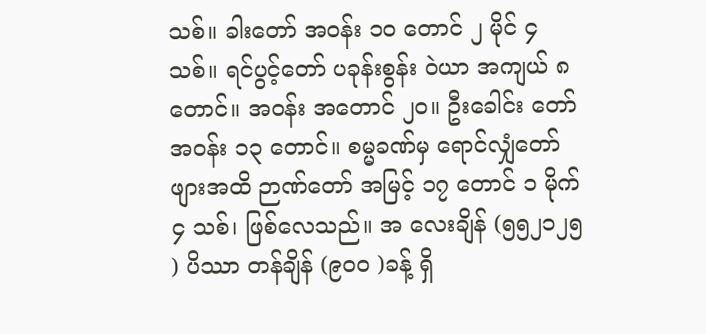သစ်။ ခါးတော် အဝန်း ၁ဝ တောင် ၂ မိုင် ၄ သစ်။ ရင်ပွင့်တော် ပခုန်းစွန်း ဝဲယာ အကျယ် ၈ တောင်။ အဝန်း အတောင် ၂ဝ။ ဦးခေါင်း တော် အဝန်း ၁၃ တောင်။ စမ္မခဏ်မှ ရောင်လျှံတော်ဖျားအထိ ဉာဏ်တော် အမြင့် ၁၇ တောင် ၁ မိုက် ၄ သစ်၊ ဖြစ်လေသည်။ အ လေးချိန် (၅၅၂၁၂၅ ) ပိဿာ တန်ချိန် (၉၀၀ )ခန့် ရှိ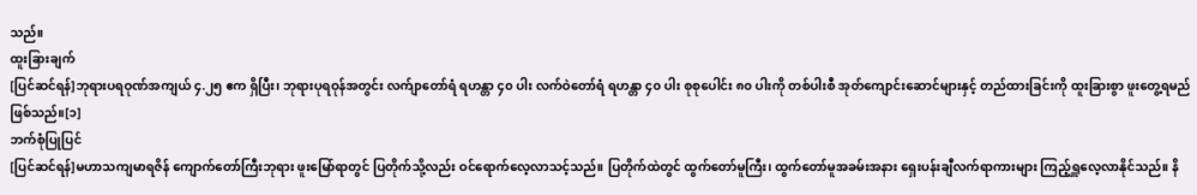သည်။
ထူးခြားချက်
[ပြင်ဆင်ရန်]ဘုရားပရဝုဏ်အကျယ် ၄.၂၅ ဧက ရှိပြီး၊ ဘုရားပုရဝုန်အတွင်း လက်ျာတော်ရံ ရဟန္တာ ၄၀ ပါး လက်ဝဲတော်ရံ ရဟန္တာ ၄၀ ပါး စုစုပေါင်း ၈၀ ပါးကို တစ်ပါးစီ အုတ်ကျောင်းဆောင်များနှင့် တည်ထားခြင်းကို ထူးခြားစွာ ဖူးတွေ့ရမည် ဖြစ်သည်။[၁]
ဘက်စုံပြုပြင်
[ပြင်ဆင်ရန်]မဟာသကျမာရဇိန် ကျောက်တော်ကြီးဘုရား ဖူးမြော်ရာတွင် ပြတိုက်သို့လည်း ဝင်ရောက်လေ့လာသင့်သည်။ ပြတိုက်ထဲတွင် ထွက်တော်မူကြီး၊ ထွက်တော်မူအခမ်းအနား ရှေးပန်းချီလက်ရာကားများ ကြည့်ရှူလေ့လာနိုင်သည်။ နိ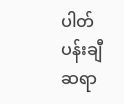ပါတ်ပန်းချီဆရာ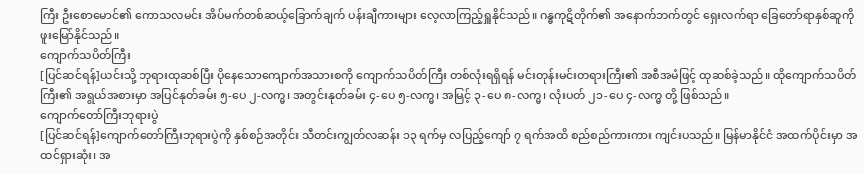ကြီး ဦးစောမောင်၏ ကောသလမင်း အိပ်မက်တစ်ဆယ့်ခြောက်ချက် ပန်းချီကားများ လေ့လာကြည့်ရှူနိုင်သည်။ ဂန္ဓကုဋိတိုက်၏ အနောက်ဘက်တွင် ရှေးလက်ရာ ခြေတော်ရာနှစ်ဆူကို ဖူးမြော်နိုင်သည်။
ကျောက်သပိတ်ကြီး
[ပြင်ဆင်ရန်]ယင်းသို့ ဘုရားထုဆစ်ပြီး ပိုနေသောကျောက်အသားစကို ကျောက်သပိတ်ကြီး တစ်လုံးရရှိရန် မင်းတုန်းမင်းတရားကြီး၏ အစီအမံဖြင့် ထုဆစ်ခဲ့သည်။ ထိုကျောက်သပိတ်ကြီး၏ အရွယ်အစားမှာ အပြင်နုတ်ခမ်း ၅-ပေ ၂-လက္မ၊ အတွင်းနုတ်ခမ်း ၄-ပေ ၅-လက္မ၊ အမြင့် ၃-ပေ ၈-လက္မ၊ လုံးပတ် ၂၁-ပေ ၄-လက္မ တို့ ဖြစ်သည်။
ကျောက်တော်ကြီးဘုရားပွဲ
[ပြင်ဆင်ရန်]ကျောက်တော်ကြီးဘုရားပွဲကို နှစ်စဉ်အတိုင်း သီတင်းကျွတ်လဆန်း ၁၃ ရက်မှ လပြည့်ကျော် ၇ ရက်အထိ စည်စည်ကားကား ကျင်းပသည်။ မြန်မာနိုင်ငံ အထက်ပိုင်းမှာ အထင်ရှားဆုံး၊ အ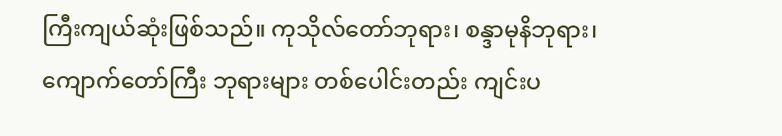ကြီးကျယ်ဆုံးဖြစ်သည်။ ကုသိုလ်တော်ဘုရား၊ စန္ဒာမုနိဘုရား၊ ကျောက်တော်ကြီး ဘုရားများ တစ်ပေါင်းတည်း ကျင်းပ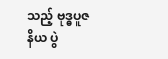သည့် ဗုဒ္ဓပူဇနိယ ပွဲ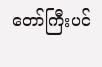တော်ကြီးပင်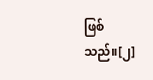ဖြစ်သည်။[၂]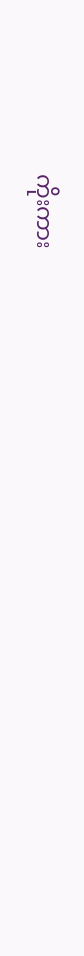ကိုးကား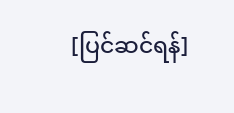[ပြင်ဆင်ရန်]